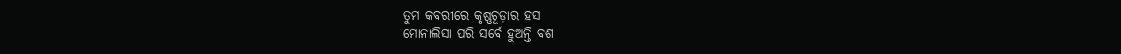ତୁମ କବରୀରେ କୃଷ୍ଣଚୂଡ଼ାର ହସ
ମୋନାଲିସା ପରି ସର୍ବେ ହୁଅନ୍ତି ବଶ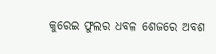କୁରେଇ ଫୁଲର ଧବଳ ଶେଜରେ ଅବଶ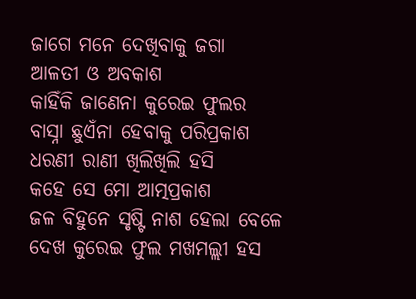ଜାଗେ ମନେ ଦେଖିବାକୁ ଜଗା
ଆଳତୀ ଓ ଅବକାଶ
କାହିଁକି ଜାଣେନା କୁରେଇ ଫୁଲର
ବାସ୍ନା ଛୁଏଁନା ହେବାକୁ ପରିପ୍ରକାଶ
ଧରଣୀ ରାଣୀ ଖିଲିଖିଲି ହସି
କହେ ସେ ମୋ ଆତ୍ମପ୍ରକାଶ
ଜଳ ବିହୁନେ ସୃଷ୍ଟି ନାଶ ହେଲା ବେଳେ
ଦେଖ କୁରେଇ ଫୁଲ ମଖମଲ୍ଲୀ ହସ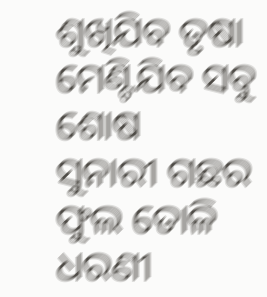ଶୁଖିଯିବ ତୃଷା ମେଣ୍ଟିଯିବ ସବୁ ଶୋଷ
ସୁନାରୀ ଗଛର ଫୁଲ ତୋଳି
ଧରଣୀ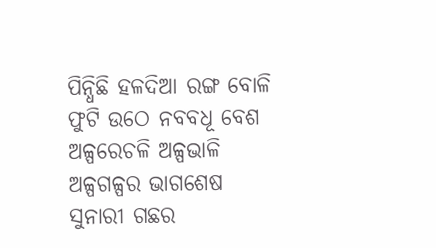ପିନ୍ଧିଛି ହଳଦିଆ ରଙ୍ଗ ବୋଳି
ଫୁଟି ଉଠେ ନବବଧୂ ବେଶ
ଅଳ୍ପରେଚଳି ଅଳ୍ପଭାଳି ଅଳ୍ପଗଳ୍ପର ଭାଗଶେଷ
ସୁନାରୀ ଗଛର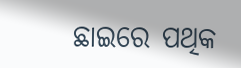ଛାଇରେ ପଥିକ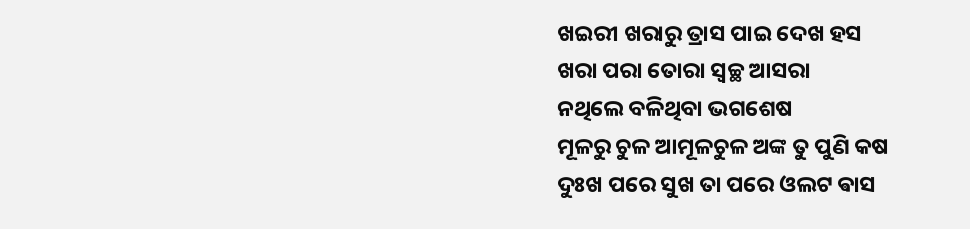ଖଇରୀ ଖରାରୁ ତ୍ରାସ ପାଇ ଦେଖ ହସ
ଖରା ପରା ତୋରା ସ୍ୱଚ୍ଛ ଆସରା
ନଥିଲେ ବଳିଥିବା ଭଗଶେଷ
ମୂଳରୁ ଚୁଳ ଆମୂଳଚୁଳ ଅଙ୍କ ତୁ ପୁଣି କଷ
ଦୁଃଖ ପରେ ସୁଖ ତା ପରେ ଓଲଟ ଵାସ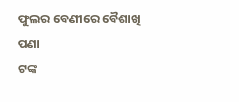ଫୁଲର ବେଣୀରେ ବୈଶାଖି ପଣା
ଟଙ୍କ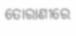ତୋରାଣୀରେ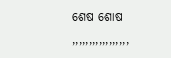ଶେଷ ଶୋଷ
,,,,,,,,,,,,,,,,,